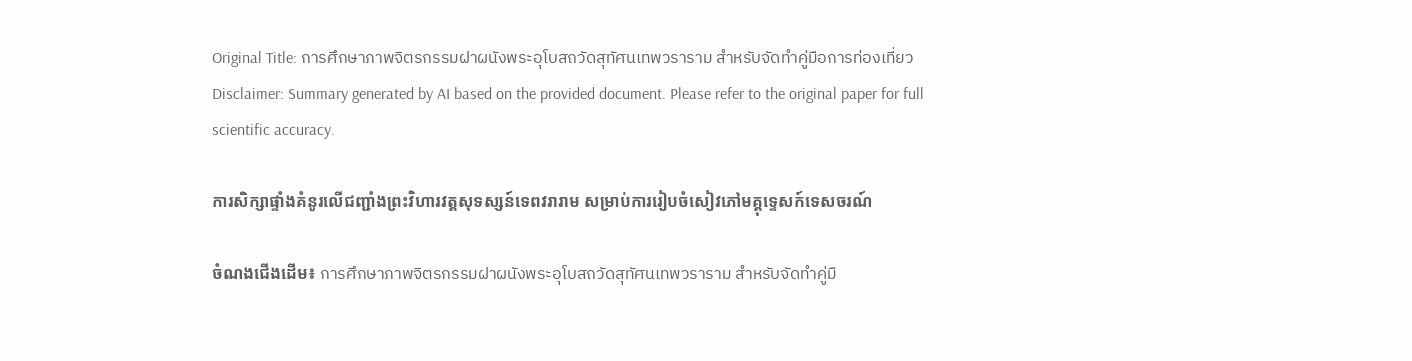Original Title: การศึกษาภาพจิตรกรรมฝาผนังพระอุโบสถวัดสุทัศนเทพวราราม สำหรับจัดทำคู่มือการท่องเที่ยว
Disclaimer: Summary generated by AI based on the provided document. Please refer to the original paper for full scientific accuracy.

ការសិក្សាផ្ទាំងគំនូរលើជញ្ជាំងព្រះវិហារវត្តសុទស្សន៍ទេពវរារាម សម្រាប់ការរៀបចំសៀវភៅមគ្គុទ្ទេសក៍ទេសចរណ៍

ចំណងជើងដើម៖ การศึกษาภาพจิตรกรรมฝาผนังพระอุโบสถวัดสุทัศนเทพวราราม สำหรับจัดทำคู่มื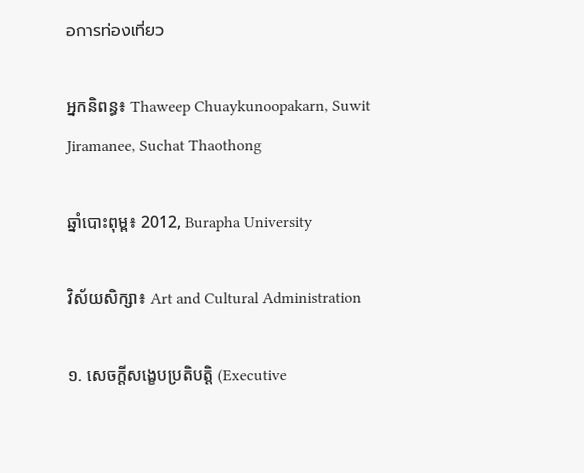อการท่องเที่ยว

អ្នកនិពន្ធ៖ Thaweep Chuaykunoopakarn, Suwit Jiramanee, Suchat Thaothong

ឆ្នាំបោះពុម្ព៖ 2012, Burapha University

វិស័យសិក្សា៖ Art and Cultural Administration

១. សេចក្តីសង្ខេបប្រតិបត្តិ (Executive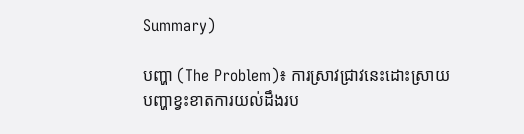Summary)

បញ្ហា (The Problem)៖ ការស្រាវជ្រាវនេះដោះស្រាយបញ្ហាខ្វះខាតការយល់ដឹងរប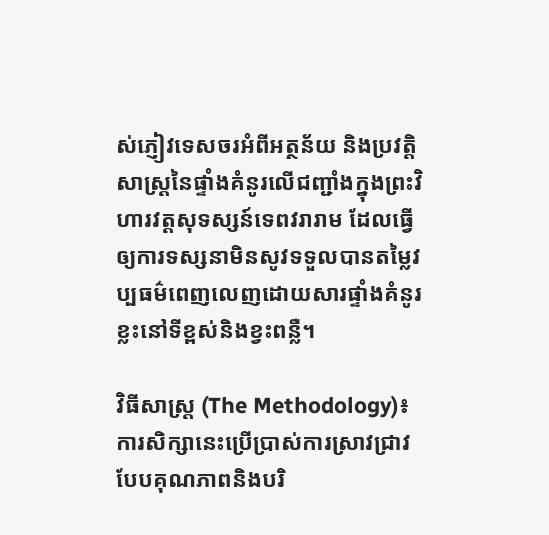ស់ភ្ញៀវទេសចរអំពីអត្ថន័យ និងប្រវត្តិសាស្រ្តនៃផ្ទាំងគំនូរលើជញ្ជាំងក្នុងព្រះវិហារវត្តសុទស្សន៍ទេពវរារាម ដែលធ្វើឲ្យការទស្សនាមិនសូវទទួលបានតម្លៃវប្បធម៌ពេញលេញដោយសារផ្ទាំងគំនូរខ្លះនៅទីខ្ពស់និងខ្វះពន្លឺ។

វិធីសាស្ត្រ (The Methodology)៖ ការសិក្សានេះប្រើប្រាស់ការស្រាវជ្រាវបែបគុណភាពនិងបរិ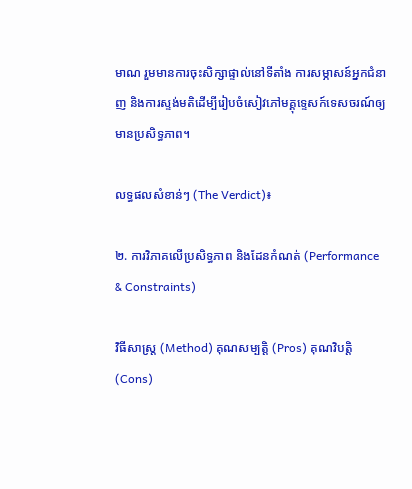មាណ រួមមានការចុះសិក្សាផ្ទាល់នៅទីតាំង ការសម្ភាសន៍អ្នកជំនាញ និងការស្ទង់មតិដើម្បីរៀបចំសៀវភៅមគ្គុទ្ទេសក៍ទេសចរណ៍ឲ្យមានប្រសិទ្ធភាព។

លទ្ធផលសំខាន់ៗ (The Verdict)៖

២. ការវិភាគលើប្រសិទ្ធភាព និងដែនកំណត់ (Performance & Constraints)

វិធីសាស្ត្រ (Method) គុណសម្បត្តិ (Pros) គុណវិបត្តិ (Cons)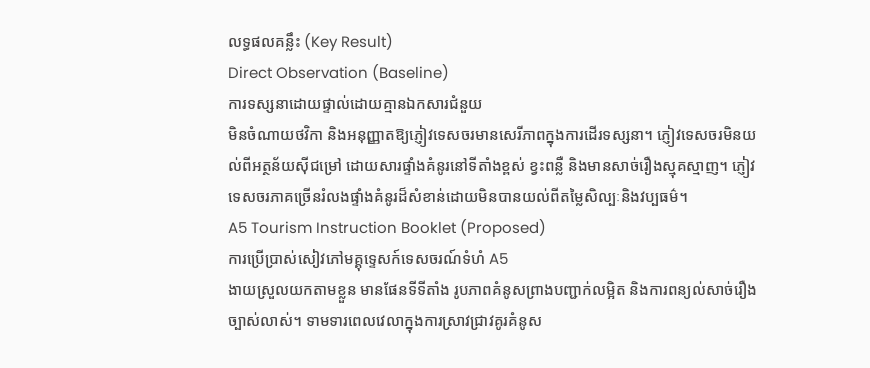លទ្ធផលគន្លឹះ (Key Result)
Direct Observation (Baseline)
ការទស្សនាដោយផ្ទាល់ដោយគ្មានឯកសារជំនួយ
មិនចំណាយថវិកា និងអនុញ្ញាតឱ្យភ្ញៀវទេសចរមានសេរីភាពក្នុងការដើរទស្សនា។ ភ្ញៀវទេសចរមិនយល់ពីអត្ថន័យស៊ីជម្រៅ ដោយសារផ្ទាំងគំនូរនៅទីតាំងខ្ពស់ ខ្វះពន្លឺ និងមានសាច់រឿងស្មុគស្មាញ។ ភ្ញៀវទេសចរភាគច្រើនរំលងផ្ទាំងគំនូរដ៏សំខាន់ដោយមិនបានយល់ពីតម្លៃសិល្បៈនិងវប្បធម៌។
A5 Tourism Instruction Booklet (Proposed)
ការប្រើប្រាស់សៀវភៅមគ្គុទ្ទេសក៍ទេសចរណ៍ទំហំ A5
ងាយស្រួលយកតាមខ្លួន មានផែនទីទីតាំង រូបភាពគំនូសព្រាងបញ្ជាក់លម្អិត និងការពន្យល់សាច់រឿងច្បាស់លាស់។ ទាមទារពេលវេលាក្នុងការស្រាវជ្រាវគូរគំនូស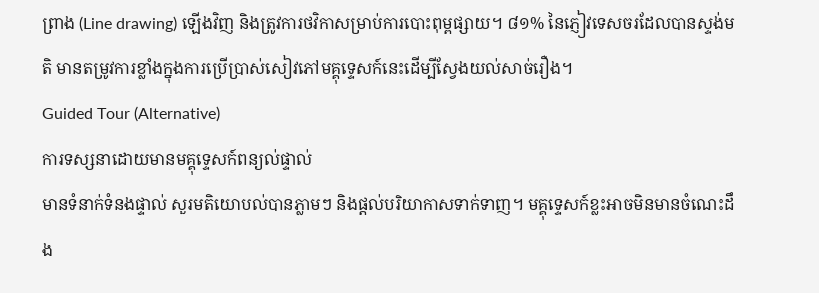ព្រាង (Line drawing) ឡើងវិញ និងត្រូវការថវិកាសម្រាប់ការបោះពុម្ពផ្សាយ។ ៨១% នៃភ្ញៀវទេសចរដែលបានស្ទង់មតិ មានតម្រូវការខ្លាំងក្នុងការប្រើប្រាស់សៀវភៅមគ្គុទ្ទេសក៍នេះដើម្បីស្វែងយល់សាច់រឿង។
Guided Tour (Alternative)
ការទស្សនាដោយមានមគ្គុទ្ទេសក៍ពន្យល់ផ្ទាល់
មានទំនាក់ទំនងផ្ទាល់ សួរមតិយោបល់បានភ្លាមៗ និងផ្ដល់បរិយាកាសទាក់ទាញ។ មគ្គុទ្ទេសក៍ខ្លះអាចមិនមានចំណេះដឹង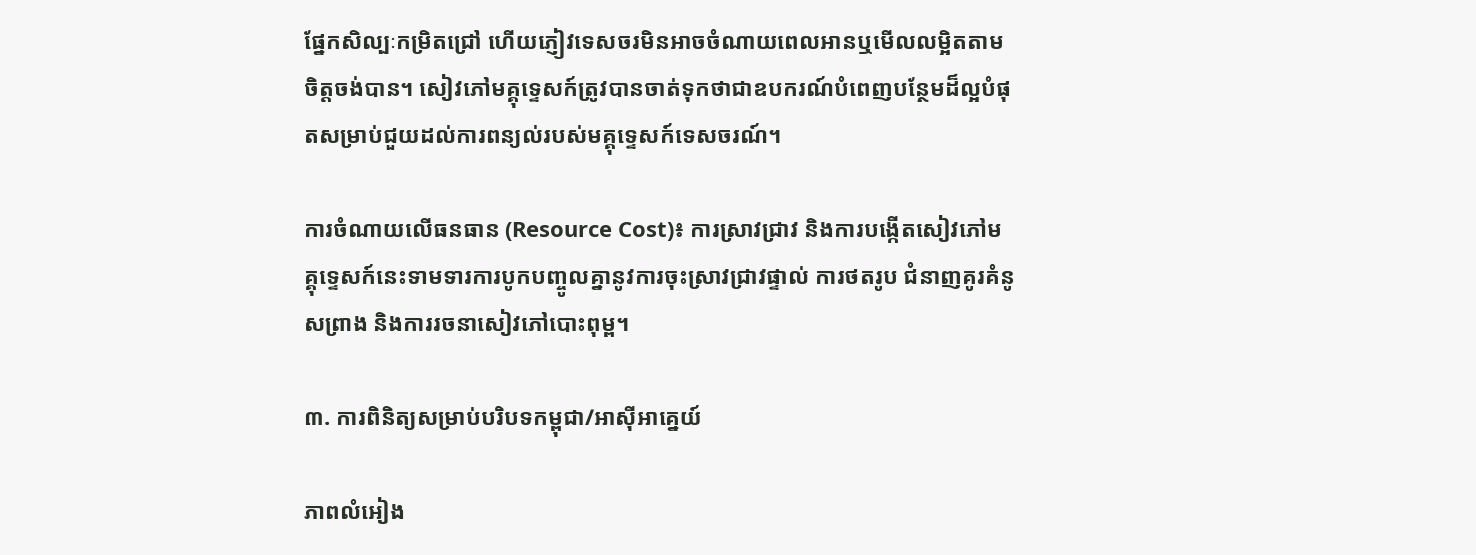ផ្នែកសិល្បៈកម្រិតជ្រៅ ហើយភ្ញៀវទេសចរមិនអាចចំណាយពេលអានឬមើលលម្អិតតាមចិត្តចង់បាន។ សៀវភៅមគ្គុទ្ទេសក៍ត្រូវបានចាត់ទុកថាជាឧបករណ៍បំពេញបន្ថែមដ៏ល្អបំផុតសម្រាប់ជួយដល់ការពន្យល់របស់មគ្គុទ្ទេសក៍ទេសចរណ៍។

ការចំណាយលើធនធាន (Resource Cost)៖ ការស្រាវជ្រាវ និងការបង្កើតសៀវភៅមគ្គុទ្ទេសក៍នេះទាមទារការបូកបញ្ចូលគ្នានូវការចុះស្រាវជ្រាវផ្ទាល់ ការថតរូប ជំនាញគូរគំនូសព្រាង និងការរចនាសៀវភៅបោះពុម្ព។

៣. ការពិនិត្យសម្រាប់បរិបទកម្ពុជា/អាស៊ីអាគ្នេយ៍

ភាពលំអៀង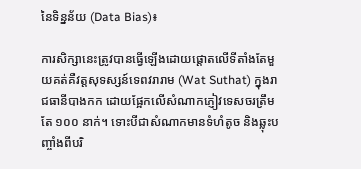នៃទិន្នន័យ (Data Bias)៖

ការសិក្សានេះត្រូវបានធ្វើឡើងដោយផ្តោតលើទីតាំងតែមួយគត់គឺវត្តសុទស្សន៍ទេពវរារាម (Wat Suthat) ក្នុងរាជធានីបាងកក ដោយផ្អែកលើសំណាកភ្ញៀវទេសចរត្រឹមតែ ១០០ នាក់។ ទោះបីជាសំណាកមានទំហំតូច និងឆ្លុះបញ្ចាំងពីបរិ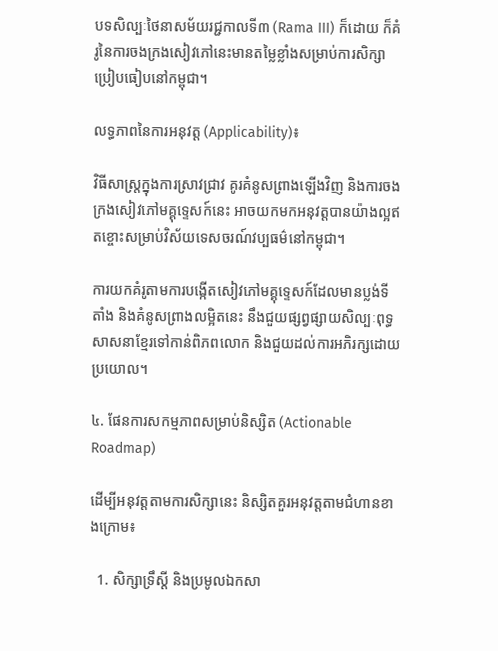បទសិល្បៈថៃនាសម័យរជ្ជកាលទី៣ (Rama III) ក៏ដោយ ក៏គំរូនៃការចងក្រងសៀវភៅនេះមានតម្លៃខ្លាំងសម្រាប់ការសិក្សាប្រៀបធៀបនៅកម្ពុជា។

លទ្ធភាពនៃការអនុវត្ត (Applicability)៖

វិធីសាស្ត្រក្នុងការស្រាវជ្រាវ គូរគំនូសព្រាងឡើងវិញ និងការចងក្រងសៀវភៅមគ្គុទ្ទេសក៍នេះ អាចយកមកអនុវត្តបានយ៉ាងល្អឥតខ្ចោះសម្រាប់វិស័យទេសចរណ៍វប្បធម៌នៅកម្ពុជា។

ការយកគំរូតាមការបង្កើតសៀវភៅមគ្គុទ្ទេសក៍ដែលមានប្លង់ទីតាំង និងគំនូសព្រាងលម្អិតនេះ នឹងជួយផ្សព្វផ្សាយសិល្បៈពុទ្ធសាសនាខ្មែរទៅកាន់ពិភពលោក និងជួយដល់ការអភិរក្សដោយប្រយោល។

៤. ផែនការសកម្មភាពសម្រាប់និស្សិត (Actionable Roadmap)

ដើម្បីអនុវត្តតាមការសិក្សានេះ និស្សិតគួរអនុវត្តតាមជំហានខាងក្រោម៖

  1. សិក្សាទ្រឹស្តី និងប្រមូលឯកសា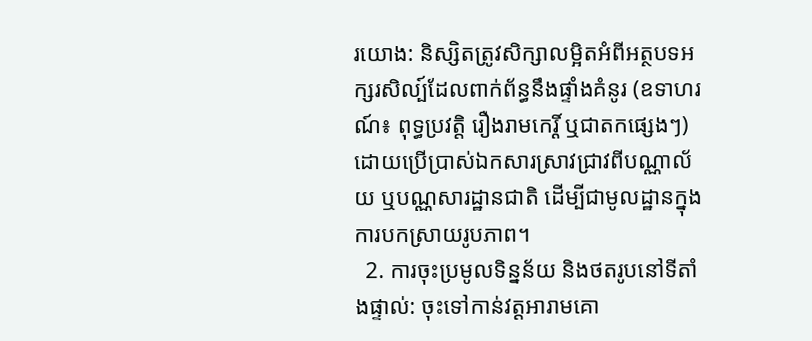រយោង: និស្សិតត្រូវសិក្សាលម្អិតអំពីអត្ថបទអក្សរសិល្ប៍ដែលពាក់ព័ន្ធនឹងផ្ទាំងគំនូរ (ឧទាហរណ៍៖ ពុទ្ធប្រវត្តិ រឿងរាមកេរ្តិ៍ ឬជាតកផ្សេងៗ) ដោយប្រើប្រាស់ឯកសារស្រាវជ្រាវពីបណ្ណាល័យ ឬបណ្ណសារដ្ឋានជាតិ ដើម្បីជាមូលដ្ឋានក្នុងការបកស្រាយរូបភាព។
  2. ការចុះប្រមូលទិន្នន័យ និងថតរូបនៅទីតាំងផ្ទាល់: ចុះទៅកាន់វត្តអារាមគោ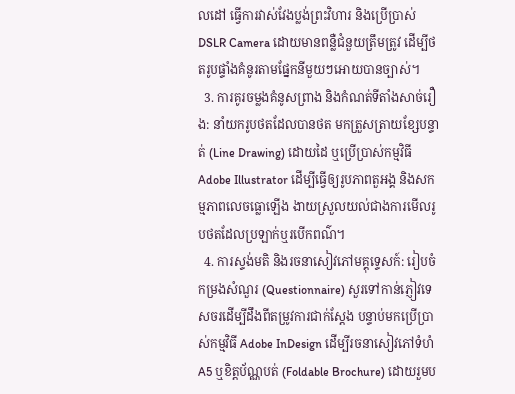លដៅ ធ្វើការវាស់វែងប្លង់ព្រះវិហារ និងប្រើប្រាស់ DSLR Camera ដោយមានពន្លឺជំនួយត្រឹមត្រូវ ដើម្បីថតរូបផ្ទាំងគំនូរតាមផ្នែកនីមួយៗអោយបានច្បាស់។
  3. ការគូរចម្លងគំនូសព្រាង និងកំណត់ទីតាំងសាច់រឿង: នាំយករូបថតដែលបានថត មកត្រួសត្រាយខ្សែបន្ទាត់ (Line Drawing) ដោយដៃ ឬប្រើប្រាស់កម្មវិធី Adobe Illustrator ដើម្បីធ្វើឲ្យរូបភាពតួអង្គ និងសកម្មភាពលេចធ្លោឡើង ងាយស្រួលយល់ជាងការមើលរូបថតដែលប្រឡាក់ឬរបើកពណ៌។
  4. ការស្ទង់មតិ និងរចនាសៀវភៅមគ្គុទ្ទេសក៍: រៀបចំកម្រងសំណួរ (Questionnaire) សួរទៅកាន់ភ្ញៀវទេសចរដើម្បីដឹងពីតម្រូវការជាក់ស្តែង បន្ទាប់មកប្រើប្រាស់កម្មវិធី Adobe InDesign ដើម្បីរចនាសៀវភៅទំហំ A5 ឬខិត្តប័ណ្ណបត់ (Foldable Brochure) ដោយរួមប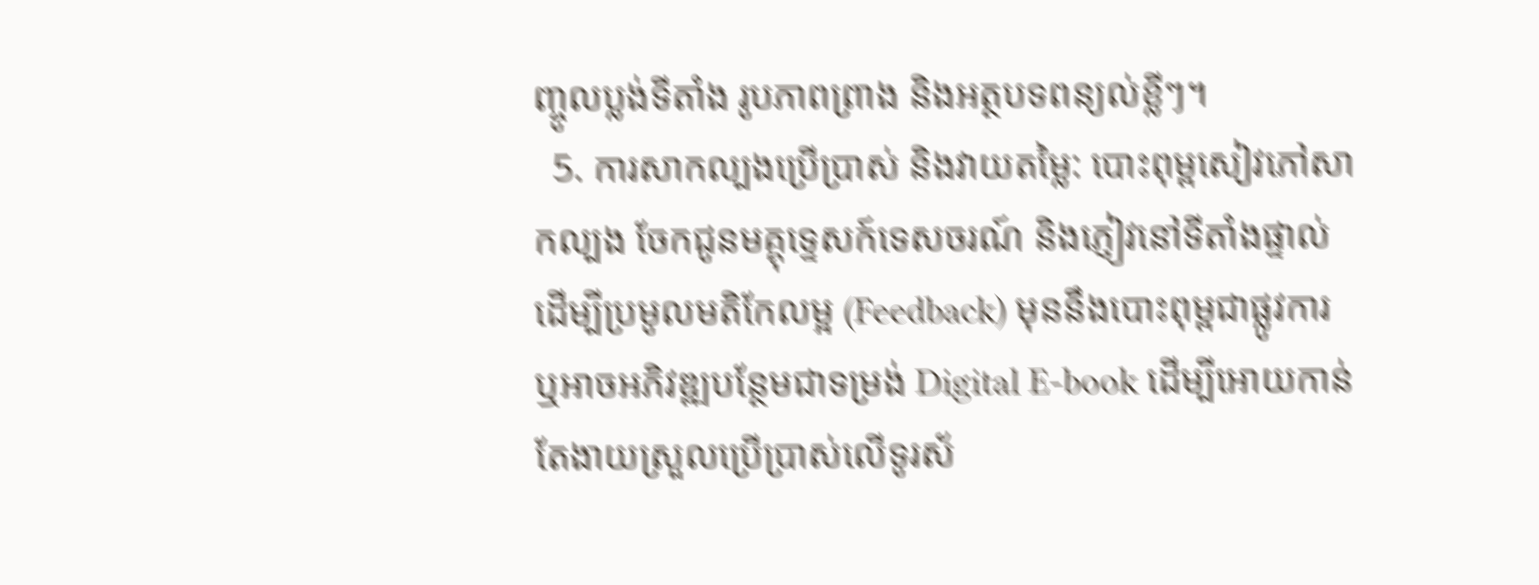ញ្ចូលប្លង់ទីតាំង រូបភាពព្រាង និងអត្ថបទពន្យល់ខ្លីៗ។
  5. ការសាកល្បងប្រើប្រាស់ និងវាយតម្លៃ: បោះពុម្ពសៀវភៅសាកល្បង ចែកជូនមគ្គុទ្ទេសក៍ទេសចរណ៍ និងភ្ញៀវនៅទីតាំងផ្ទាល់ ដើម្បីប្រមូលមតិកែលម្អ (Feedback) មុននឹងបោះពុម្ពជាផ្លូវការ ឬអាចអភិវឌ្ឍបន្ថែមជាទម្រង់ Digital E-book ដើម្បីអោយកាន់តែងាយស្រួលប្រើប្រាស់លើទូរស័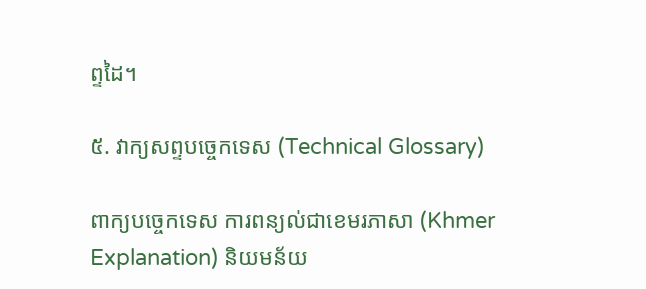ព្ទដៃ។

៥. វាក្យសព្ទបច្ចេកទេស (Technical Glossary)

ពាក្យបច្ចេកទេស ការពន្យល់ជាខេមរភាសា (Khmer Explanation) និយមន័យ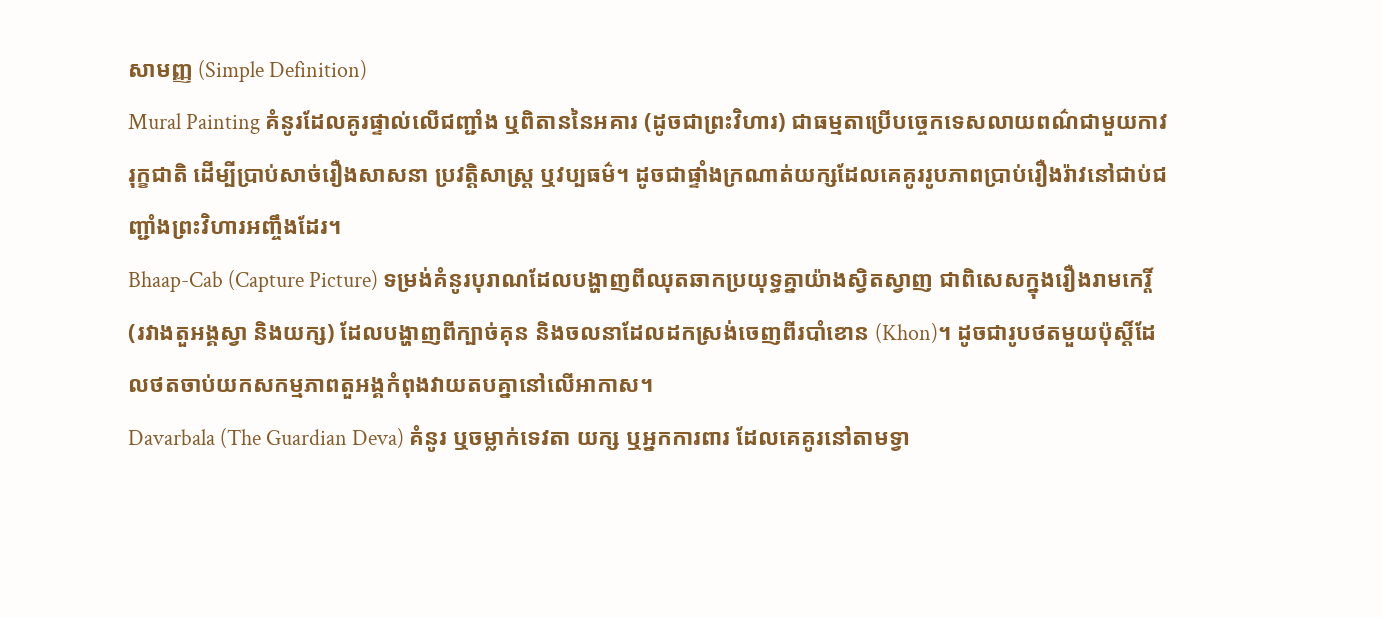សាមញ្ញ (Simple Definition)
Mural Painting គំនូរដែលគូរផ្ទាល់លើជញ្ជាំង ឬពិតាននៃអគារ (ដូចជាព្រះវិហារ) ជាធម្មតាប្រើបច្ចេកទេសលាយពណ៌ជាមួយកាវរុក្ខជាតិ ដើម្បីប្រាប់សាច់រឿងសាសនា ប្រវត្តិសាស្ត្រ ឬវប្បធម៌។ ដូចជាផ្ទាំងក្រណាត់យក្សដែលគេគូររូបភាពប្រាប់រឿងរ៉ាវនៅជាប់ជញ្ជាំងព្រះវិហារអញ្ចឹងដែរ។
Bhaap-Cab (Capture Picture) ទម្រង់គំនូរបុរាណដែលបង្ហាញពីឈុតឆាកប្រយុទ្ធគ្នាយ៉ាងស្វិតស្វាញ ជាពិសេសក្នុងរឿងរាមកេរ្តិ៍ (រវាងតួអង្គស្វា និងយក្ស) ដែលបង្ហាញពីក្បាច់គុន និងចលនាដែលដកស្រង់ចេញពីរបាំខោន (Khon)។ ដូចជារូបថតមួយប៉ុស្តិ៍ដែលថតចាប់យកសកម្មភាពតួអង្គកំពុងវាយតបគ្នានៅលើអាកាស។
Davarbala (The Guardian Deva) គំនូរ ឬចម្លាក់ទេវតា យក្ស ឬអ្នកការពារ ដែលគេគូរនៅតាមទ្វា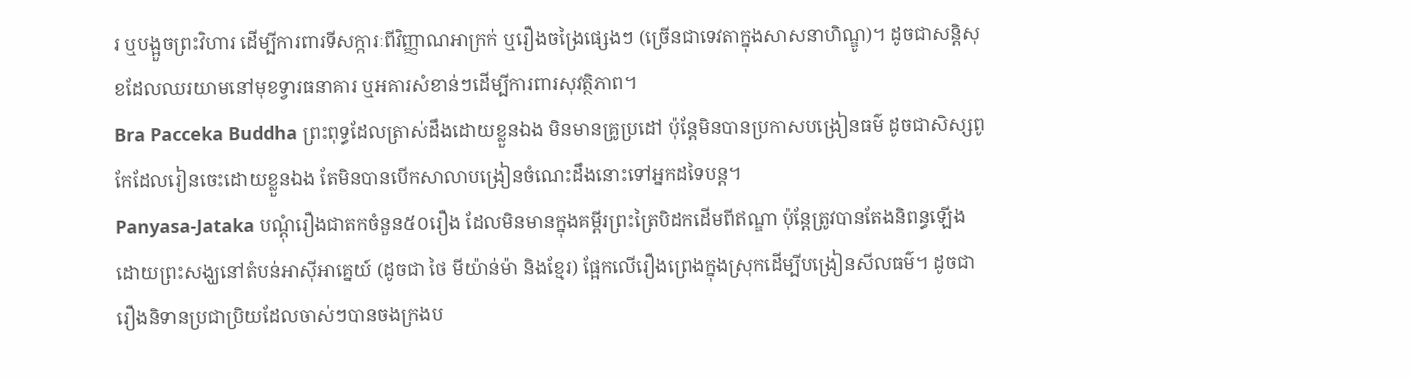រ ឬបង្អួចព្រះវិហារ ដើម្បីការពារទីសក្ការៈពីវិញ្ញាណអាក្រក់ ឬរឿងចង្រៃផ្សេងៗ (ច្រើនជាទេវតាក្នុងសាសនាហិណ្ឌូ)។ ដូចជាសន្តិសុខដែលឈរយាមនៅមុខទ្វារធនាគារ ឬអគារសំខាន់ៗដើម្បីការពារសុវត្ថិភាព។
Bra Pacceka Buddha ព្រះពុទ្ធដែលត្រាស់ដឹងដោយខ្លួនឯង មិនមានគ្រូប្រដៅ ប៉ុន្តែមិនបានប្រកាសបង្រៀនធម៌ ដូចជាសិស្សពូកែដែលរៀនចេះដោយខ្លួនឯង តែមិនបានបើកសាលាបង្រៀនចំណេះដឹងនោះទៅអ្នកដទៃបន្ត។
Panyasa-Jataka បណ្តុំរឿងជាតកចំនួន៥០រឿង ដែលមិនមានក្នុងគម្ពីរព្រះត្រៃបិដកដើមពីឥណ្ឌា ប៉ុន្តែត្រូវបានតែងនិពន្ធឡើងដោយព្រះសង្ឃនៅតំបន់អាស៊ីអាគ្នេយ៍ (ដូចជា ថៃ មីយ៉ាន់ម៉ា និងខ្មែរ) ផ្អែកលើរឿងព្រេងក្នុងស្រុកដើម្បីបង្រៀនសីលធម៌។ ដូចជារឿងនិទានប្រជាប្រិយដែលចាស់ៗបានចងក្រងប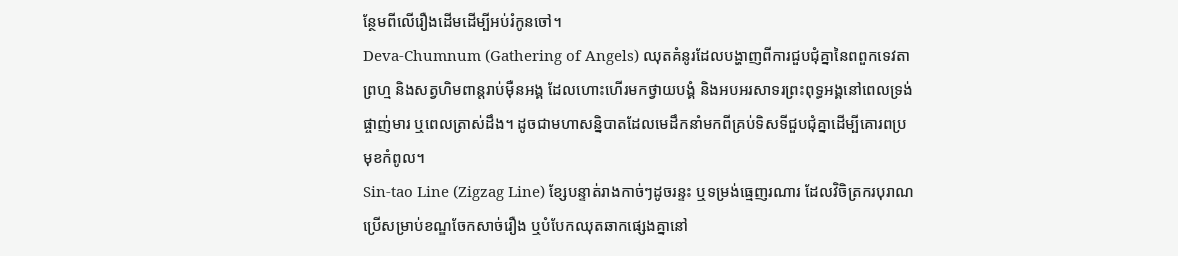ន្ថែមពីលើរឿងដើមដើម្បីអប់រំកូនចៅ។
Deva-Chumnum (Gathering of Angels) ឈុតគំនូរដែលបង្ហាញពីការជួបជុំគ្នានៃពពួកទេវតា ព្រហ្ម និងសត្វហិមពាន្តរាប់ម៉ឺនអង្គ ដែលហោះហើរមកថ្វាយបង្គំ និងអបអរសាទរព្រះពុទ្ធអង្គនៅពេលទ្រង់ផ្ចាញ់មារ ឬពេលត្រាស់ដឹង។ ដូចជាមហាសន្និបាតដែលមេដឹកនាំមកពីគ្រប់ទិសទីជួបជុំគ្នាដើម្បីគោរពប្រមុខកំពូល។
Sin-tao Line (Zigzag Line) ខ្សែបន្ទាត់រាងកាច់ៗដូចរន្ទះ ឬទម្រង់ធ្មេញរណារ ដែលវិចិត្រករបុរាណប្រើសម្រាប់ខណ្ឌចែកសាច់រឿង ឬបំបែកឈុតឆាកផ្សេងគ្នានៅ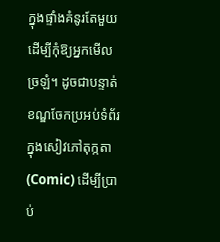ក្នុងផ្ទាំងគំនូរតែមួយ ដើម្បីកុំឱ្យអ្នកមើលច្រឡំ។ ដូចជាបន្ទាត់ខណ្ឌចែកប្រអប់ទំព័រក្នុងសៀវភៅតុក្កតា (Comic) ដើម្បីប្រាប់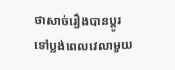ថាសាច់រឿងបានប្តូរទៅប្លង់ពេលវេលាមួយ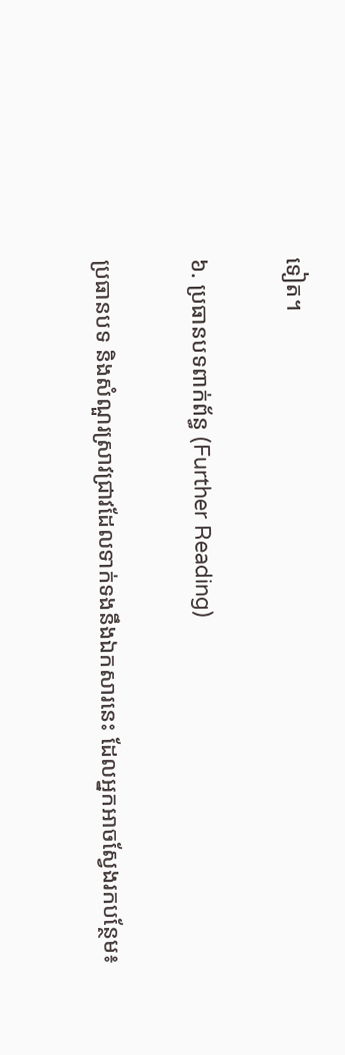ទៀត។

៦. ប្រធានបទពាក់ព័ន្ធ (Further Reading)

ប្រធានបទ និងសំណួរស្រាវជ្រាវដែលទាក់ទងនឹងឯកសារនេះ ដែលអ្នកអាចស្វែងរកបន្ថែម៖